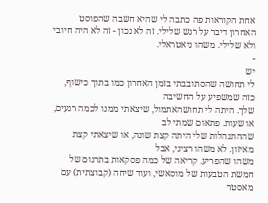אחת הקוראות פה כתבה לי שהיא חשבה שהפוסט האחרון דיבר על רגש שלילי. זה לא נכון - זה לא היה חיובי ולא שלילי. משהו ניאטראלי.
-
יש
לי תחושה שהסתובבתי בזמן האחרון כמו בתוך כישוף, כזה שמשפיע על החשיבה
שלך. היתה לי תחושהאתמול, שיצאתי ממנו לכמה רגעים, או שעות. פתאום שמתי לב
שההתנהלות שלי היתה קצת שונה, או שיצאתי קצת מאיזון. לא משהו רציני, אבל
משהו שהפריע. קריאה של כמה פסקאות בתרגום של חמשת הטבעות של מוסאשי, ועוד שיחה (קבוצתית) עם מאסטר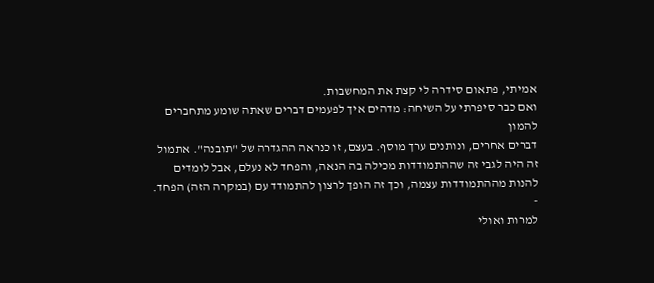אמיתי, פתאום סידרה לי קצת את המחשבות.
ואם כבר סיפרתי על השיחה: מדהים איך לפעמים דברים שאתה שומע מתחברים להמון
דברים אחרים, ונותנים ערך מוסף. בעצם, זו כנראה ההגדרה של "תובנה". אתמול
זה היה לגבי זה שההתמודדות מכילה בה הנאה, והפחד לא נעלם, אבל לומדים
להנות מההתמודדות עצמה, וכך זה הופך לרצון להתמודד עם (במקרה הזה) הפחד.
-
למרות ואולי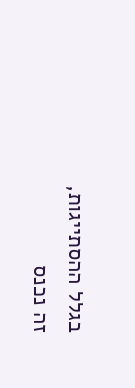בגלל ההסתייגות, זה נכנס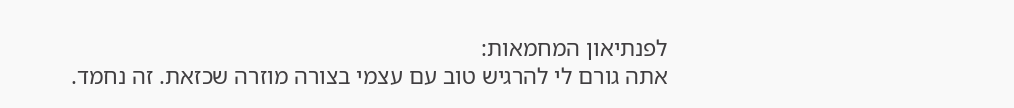לפנתיאון המחמאות:
אתה גורם לי להרגיש טוב עם עצמי בצורה מוזרה שכזאת. זה נחמד.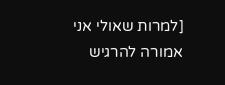[למרות שאולי אני אמורה להרגיש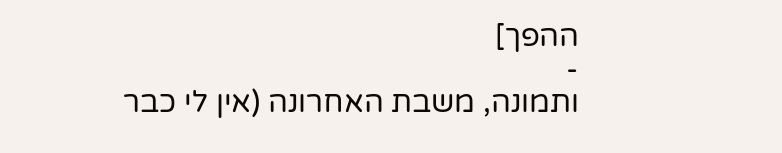ההפך]
-
ותמונה, משבת האחרונה (אין לי כבר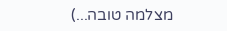מצלמה טובה...)